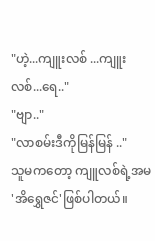"ဟဲ့...ကျူးလစ် ...ကျူးလစ်...ရေ.."
"ဗျာ.."
"လာစမ်းဒီကိုမြန်မြန် .."
သူမကတော့ ကျူလစ်ရဲ့အမ 'အိရွှေဇင်'ဖြစ်ပါတယ်။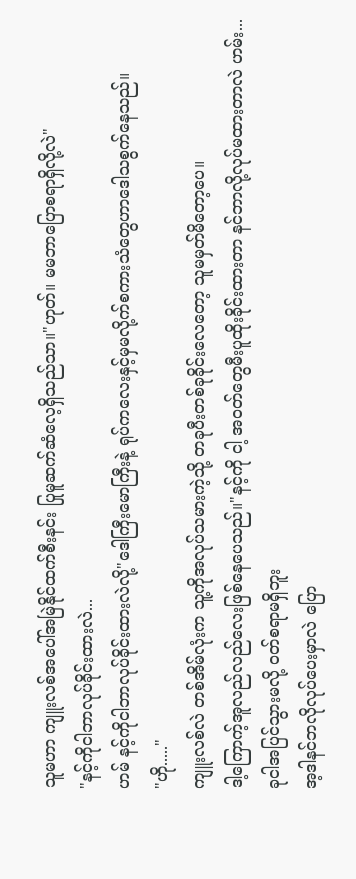သူမဟာ ကျူးလစ်အပေါ်အမြဲနိုင်ထက်စီးနင်း ပြုမူဆက်ဆံလေ့ရှိသည်သာ။"ဟုတ်။ မမဘာပြောစရာရှိလို့လဲ"
"နင့်ကိုငါဘာလုပ်ခိုင်းထားလဲ...
ဟမ် နင့်ကိုငါဘာလုပ်ခိုင်းထားလဲလို့"ဒေါကြီးမောကြီးနဲ့ ရုပ်ကလေးနှင့်မှမလို့က်စကားသံတွေဟာဒေါသစွက်နေသည်။
"ဟို....."
ကျူးလစ်လဲ တစ်အိမ်လုံးက သူ့ကိုအလုပ်သမားကဲ့သို့ တခုပီးတစ်ခုခိုင်းလေတော့ သူမမှတ်မိတော့ပေ။
ဒါ့ကြောက့်အူလည်လည်လေးဖြစ်နေပေသည်။"နင့်ကို ငါ့ အဝတ်တွေမီးပူထိုးခိုင်းထားတာ နင်ဘာလို့လုပ်မထားတာလဲ ဟမ်း...
ခုငါအပြင်သွားမလို့ ဝတ်စရာမရှိဘူး
အ့ဒါနင်ဘလိုလုပ်ပေးမှာလဲ ပြော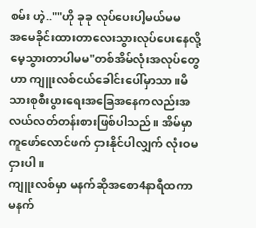စမ်း ဟဲ့..""ဟို ခုခု လုပ်ပေးပါ့မယ်မမ
အမေခိုင်းထားတာလေးသွားလုပ်ပေးနေလို့ မေ့သွားတာပါမမ"တစ်အိမ်လုံးအလုပ်တွေဟာ ကျူးလစ်ငယ်ခေါင်းပေါ်မှာသာ။မိသားစုစီးပွားရေးအခြေအနေကလည်းအလယ်လတ်တန်းစားဖြစ်ပါသည်။ အိမ်မှာကူဖော်လောင်ဖက် ငှားနိုင်ပါလျှက် လုံးဝမငှားပါ။
ကျူးလစ်မှာ မနက်ဆိုအစော4နာရီထကာ
မနက်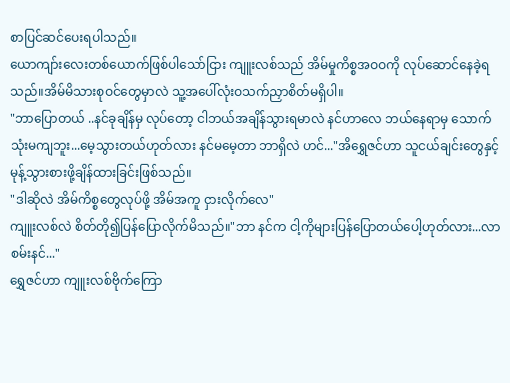စာပြင်ဆင်ပေးရပါသည်။
ယောကျာ်းလေးတစ်ယောက်ဖြစ်ပါသော်ငြား ကျူးလစ်သည် အိမ်မှုကိစ္စအဝဝကို လုပ်ဆောင်နေခဲ့ရသည်။အိမ်မိသားစုဝင်တွေမှာလဲ သူ့အပေါ်လုံးဝသက်ညှာစိတ်မရှိပါ။
"ဘာပြောတယ် ..နင်ခုချိန်မှ လုပ်တော့ ငါဘယ်အချိန်သွားရမာလဲ နင်ဟာလေ ဘယ်နေရာမှ သောက်သုံးမကျဘူး...မေ့သွားတယ်ဟုတ်လား နင်မမေ့တာ ဘာရှိလဲ ဟင်..."အိရွှေဇင်ဟာ သူငယ်ချင်းတွေနှင့်မုန့်သွားစားဖို့ချိန်ထားခြင်းဖြစ်သည်။
"ဒါဆိုလဲ အိမ်ကိစ္စတွေလုပ်ဖို့ အိမ်အကူ ငှားလိုက်လေ"
ကျူးလစ်လဲ စိတ်တို၍ပြန်ပြောလိုက်မိသည်။"ဘာ နင်က ငါ့ကိုများပြန်ပြောတယ်ပေါ့ဟုတ်လား...လာစမ်းနင်..."
ရွှေဇင်ဟာ ကျူးလစ်ဗိုက်ကြော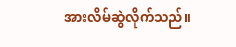အားလိမ်ဆွဲလိုက်သည်။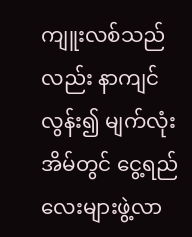ကျူးလစ်သည်လည်း နာကျင်လွန်း၍ မျက်လုံးအိမ်တွင် ငွေ့ရည်လေးများဖွဲ့လာ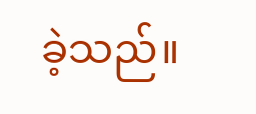ခဲ့သည်။